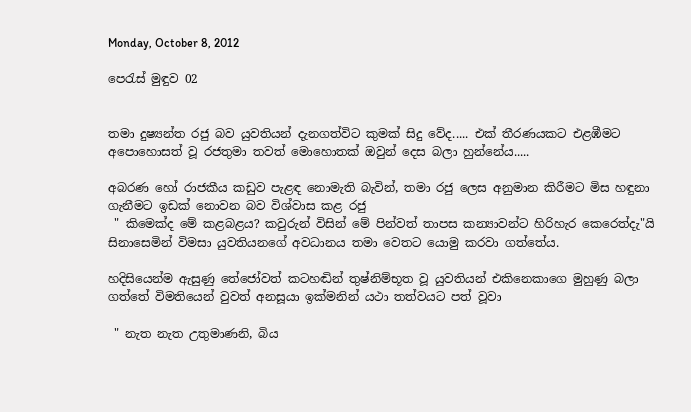Monday, October 8, 2012

පෙරැස් මුඳුව 02


තමා දුෂ්‍යන්ත රජු බව යුවතියන් දැනගත්විට කුමක් සිදු වේද..... එක් තීරණයකට එළඹීමට අපොහොසත් වූ රජතුමා තවත් මොහොතක් ඔවුන් දෙස බලා හුන්නේය.....

අබරණ හෝ රාජකීය කඩුව පැළඳ නොමැති බැවින්, තමා රජු ලෙස අනුමාන කිරීමට මිස හඳුනා ගැනීමට ඉඩක් නොවන බව විශ්වාස කළ රජු
 " කිමෙක්ද මේ කළබළය? කවුරුන් විසින් මේ පින්වත් තාපස කන්‍යාවන්ට හිරිහැර කෙරෙත්දැ"යි
සිනාසෙමින් විමසා යුවතියනගේ අවධානය තමා වෙතට යොමු කරවා ගත්තේය.

හදිසියෙන්ම ඇසුණු තේජෝවත් කටහඬින් තුෂ්නිම්භූත වූ යුවතියන් එකිනෙකාගෙ මුහුණු බලා ගත්තේ විමතියෙන් වුවත් අනසූයා ඉක්මනින් යථා තත්වයට පත් වූවා

 " නැත නැත උතුමාණනි, බිය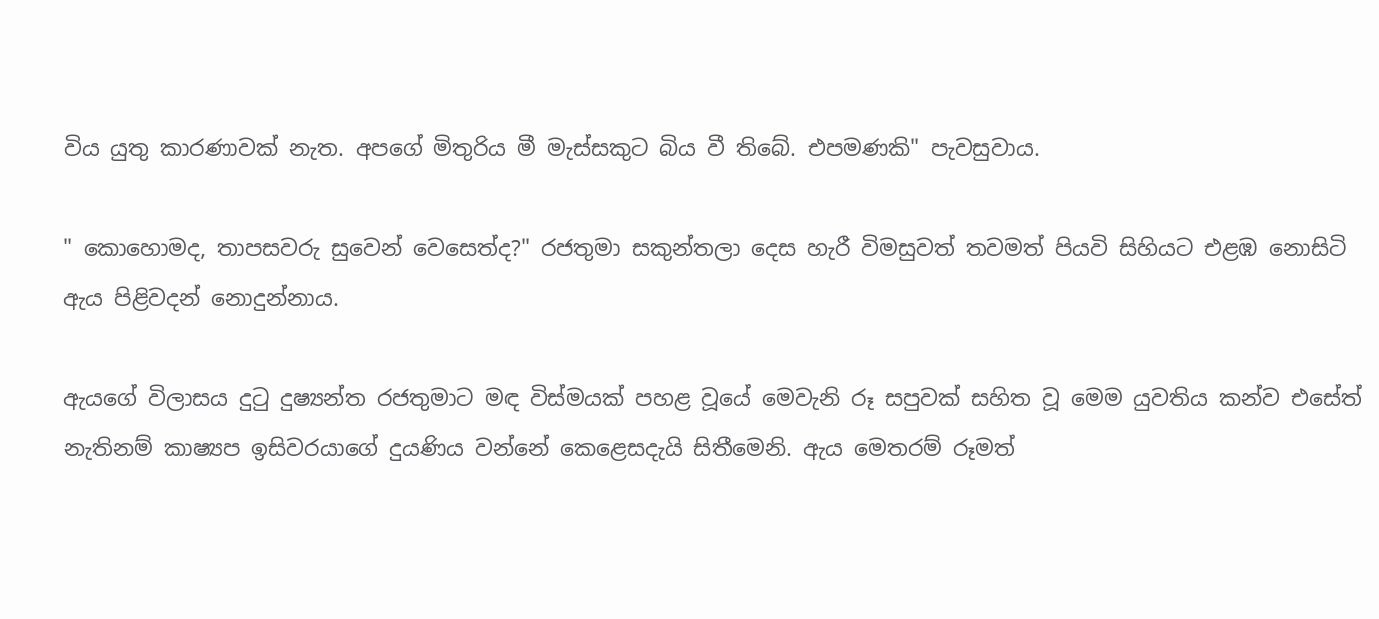විය යුතු කාරණාවක් නැත. අපගේ මිතුරිය මී මැස්සකුට බිය වී තිබේ. එපමණකි" පැවසුවාය.

" කොහොමද, තාපසවරු සුවෙන් වෙසෙත්ද?" රජතුමා සකුන්තලා දෙස හැරී විමසුවත් තවමත් පියවි සිහියට එළඹ නොසිටි ඇය පිළිවදන් නොදුන්නාය.

ඇයගේ විලාසය දුටු දුෂ්‍යන්ත රජතුමාට මඳ විස්මයක් පහළ වූයේ මෙවැනි රූ සපුවක් සහිත වූ මෙම යුවතිය කන්ව එසේත් නැතිනම් කාෂ්‍යප ඉසිවරයාගේ දුයණිය වන්නේ කෙළෙසදැයි සිතීමෙනි. ඇය මෙතරම් රූමත්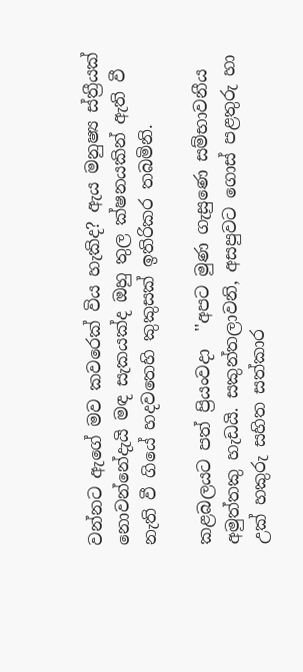වන්නට ඇගේ මව කවරෙක් විය හැකිද? ඇය මනුෂ්‍ය ස්ත්‍රීයක් නොවන්නේදැයි මඳ සැකයක්ද ඔහු තුල ක්ෂනයකින් ඇති වී නැති වී ගියේ හදවතෙහි කුකුසක් ඉතිරිකර තබමිනි.

කළබලයට පත් ප්‍රියංවදා  ''අපට මුණ ගැසුණෙ සම්භාවනීය අමුත්තකු හැඩයි. සකුන්තලාවනි, අසපුවට ගොස් පළතුරු හා උක් හකුරු සහිත සත්කාර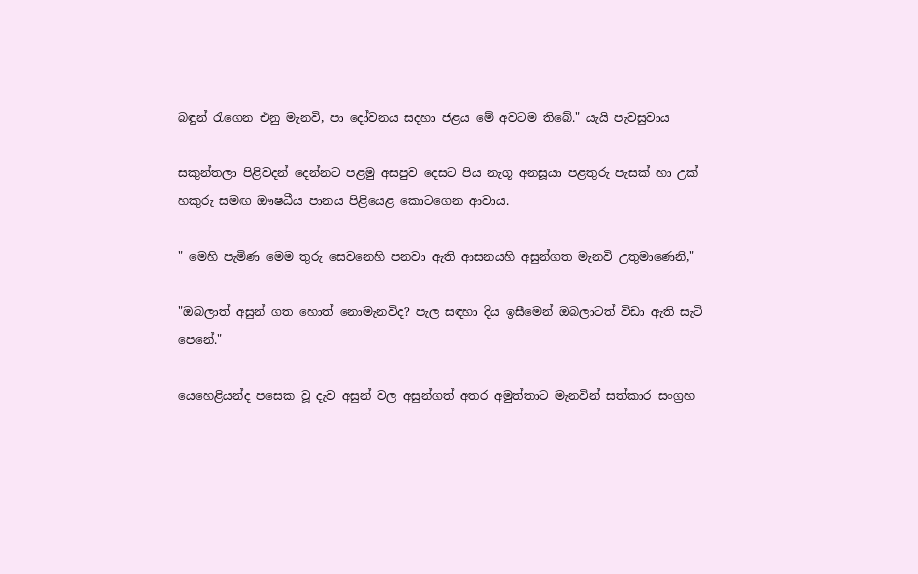බඳුන් රැගෙන එනු මැනවි, පා දෝවනය සදහා ජළය මේ අවටම තිබේ." යැයි පැවසුවාය

සකුන්තලා පිළිවදන් දෙන්නට පළමු අසපුව දෙසට පිය නැගූ අනසූයා පළතුරු පැසක් හා උක් හකුරු සමඟ ඖෂධීය පානය පිළියෙළ කොටගෙන ආවාය.

" මෙහි පැමිණ මෙම තුරු සෙවනෙහි පනවා ඇති ආසනයහි අසුන්ගත මැනවි උතුමාණෙනි,"

"ඔබලාත් අසුන් ගත හොත් නොමැනවිද? පැල සඳහා දිය ඉසීමෙන් ඔබලාටත් විඩා ඇති සැටි පෙනේ."

යෙහෙළියන්ද පසෙක වූ දැව අසුන් වල අසුන්ගත් අතර අමුත්තාට මැනවින් සත්කාර සංග්‍රහ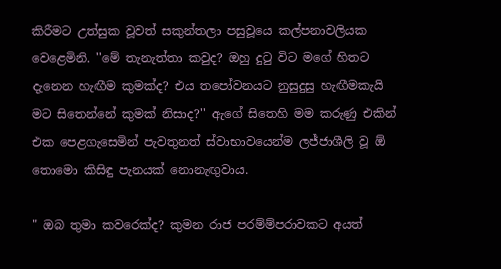කිරීමට උත්සුක වූවත් සකුන්තලා පසුවූයෙ කල්පනාවලියක වෙළෙමිනි. ''මේ තැනැත්තා කවුද? ඔහු දුටු විට මගේ හිතට දැනෙන හැඟීම කුමක්ද? එය තපෝවනයට නුසුදුසු හැඟීමකැයි මට සිතෙන්නේ කුමක් නිසාද?'' ඇගේ සිතෙහි මම කරුණු එකින් එක පෙළගැසෙමින් පැවතුනත් ස්වාභාවයෙන්ම ලජ්ජාශීලි වූ ඕ තොමො කිසිඳු පැනයක් නොනැඟුවාය.

" ඔබ තුමා කවරෙක්ද? කුමන රාජ පරම්ම්පරාවකට අයත්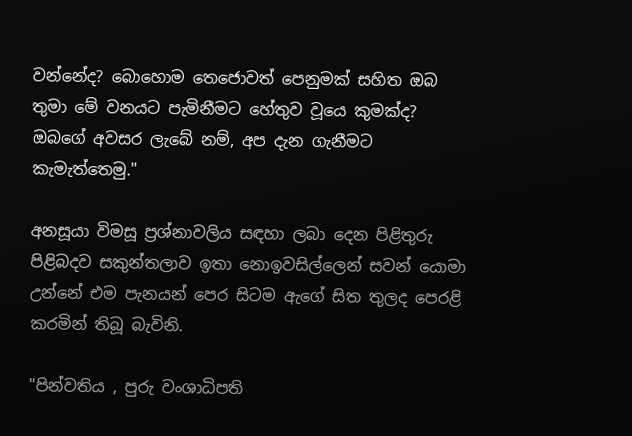වන්නේද? බොහොම තෙජොවත් පෙනුමක් සහිත ඔබ තුමා මේ වනයට පැමිනීමට හේතුව වූයෙ කුමක්ද? ඔබගේ අවසර ලැබේ නම්, අප දැන ගැනීමට කැමැත්තෙමු."

අනසූයා විමසූ ප්‍රශ්නාවලිය සඳහා ලබා දෙන පිළිතුරු පිළිබදව සකුන්තලාව ඉතා නොඉවසිල්ලෙන් සවන් යොමා උන්නේ එම පැනයන් පෙර සිටම ඇගේ සිත තුලද පෙරළි කරමින් තිබූ බැවිනි.

"පින්වතිය , පුරු වංශාධිපති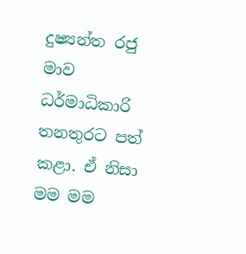දුෂ්‍යන්ත රජු මාව ධර්මාධිකාරි තනතුරට පත් කළා. ඒ නිසා මම මම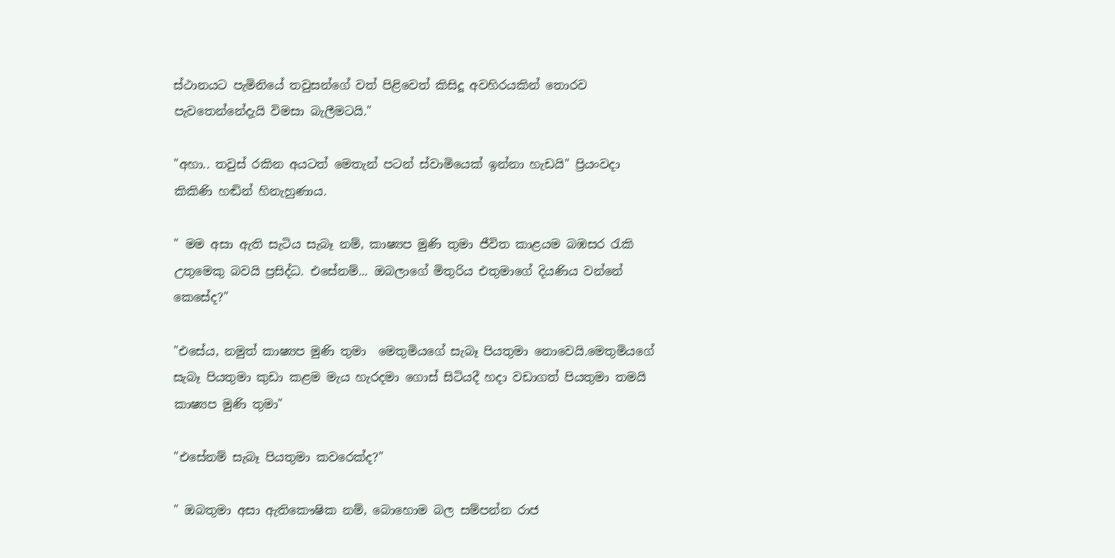ස්ථානයට පැමිනියේ තවුසන්ගේ වත් පිළිවෙත් කිසිදූ අවහිරයකින් තොරව පැවතෙන්නේදැයි විමසා බැලීමටයි."

"අහා.. තවුස් රකින අයටත් මෙතැන් පටන් ස්වාමියෙක් ඉන්නා හැඩයි" ප්‍රියංවදා කිකිණි හඬින් හිනැහුණාය.

" මම අසා ඇති සැටිය සැබෑ නම්, කාෂ්‍යප මුණි තුමා ජීවිත කාළයම බඹසර රැකි උතුමෙකු බවයි ප්‍රසිද්ධ. එසේනම්... ඔබලාගේ මිතුරිය එතුමාගේ දියණිය වන්නේ කෙසේද?"

"එසේය, නමුත් කාෂ්‍යප මුණි තුමා  මෙතුමියගේ සැබෑ පියතුමා නොවෙයි.මෙතුමියගේ සැබෑ පියතුමා කුඩා කළම මැය හැරදමා ගොස් සිටියදී හදා වඩාගත් පියතුමා තමයි කාෂ්‍යප මුණි තුමා"

"එසේනම් සැබෑ පියතුමා කවරෙක්ද?"

" ඔබතුමා අසා ඇතිකෞෂික නම්, බොහොම බල සම්පන්න රාජ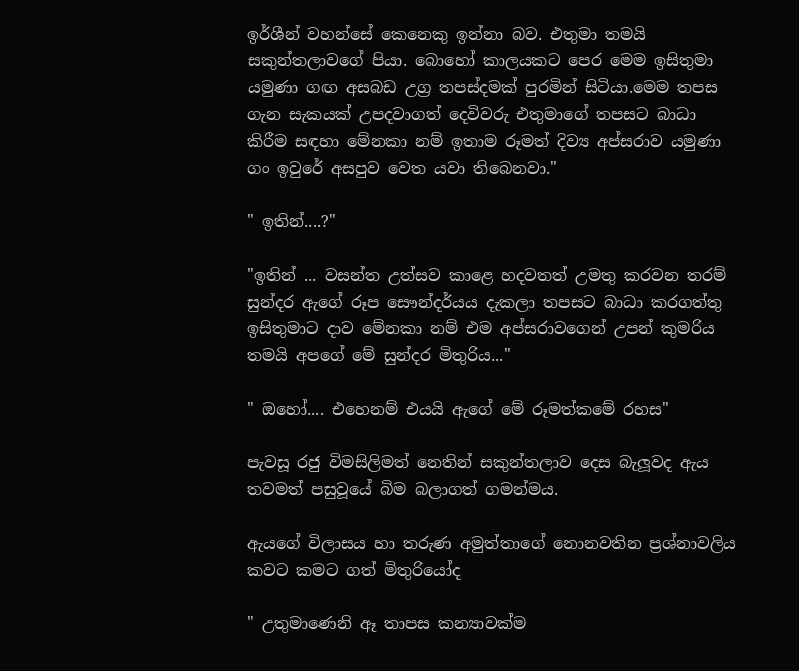ඉර්ශීන් වහන්සේ කෙනෙකු ඉන්නා බව. එතුමා තමයි සකුන්තලාවගේ පියා. බොහෝ කාලයකට පෙර මෙම ඉසිතුමා යමුණා ගඟ අසබඩ උග්‍ර තපස්දමක් පුරමින් සිටියා.මෙම තපස ගැන සැකයක් උපදවාගත් දෙවිවරු එතුමාගේ තපසට බාධා කිරීම සඳහා මේනකා නම් ඉතාම රූමත් දිව්‍ය අප්සරාව යමුණා ගං ඉවුරේ අසපුව වෙත යවා තිබෙනවා."

" ඉතින්....?"

"ඉතින් ... වසන්ත උත්සව කාළෙ හදවතත් උමතු කරවන තරම් සුන්දර ඇගේ රූප සෞන්දර්යය දැකලා තපසට බාධා කරගත්තු ඉසිතුමාට දාව මේනකා නම් එම අප්සරාවගෙන් උපන් කුමරිය තමයි අපගේ මේ සුන්දර මිතුරිය..."

" ඔහෝ.... එහෙනම් එයයි ඇගේ මේ රූමත්කමේ රහස"

පැවසූ රජු විමසිලිමත් නෙතින් සකුන්තලාව දෙස බැලූවද ඇය තවමත් පසුවූයේ බිම බලාගත් ගමන්මය.

ඇයගේ විලාසය හා තරුණ අමුත්තාගේ නොනවතින ප්‍රශ්නාවලිය කවට කමට ගත් මිතුරියෝද

" උතුමාණෙනි ඈ තාපස කන්‍යාවක්ම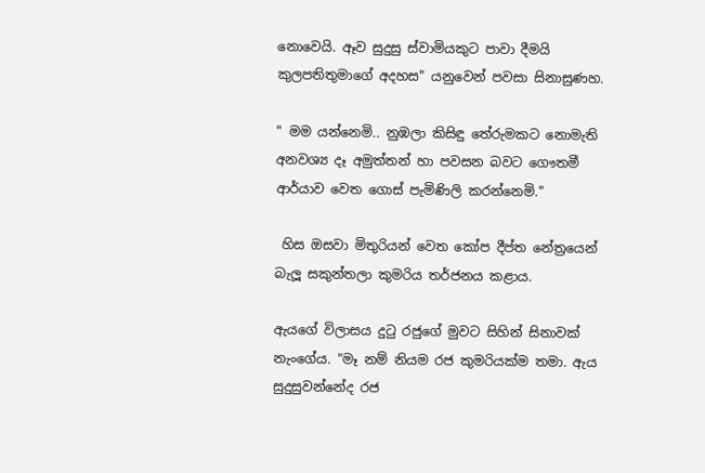නොවෙයි. ඈව සුදුසු ස්වාමියකුට පාවා දීමයි කුලපතිතුමාගේ අදහස" යනුවෙන් පවසා සිනාසුණහ.

" මම යන්නෙමි.. නුඹලා කිසිඳු තේරුමකට නොමැති අනවශ්‍ය දෑ අමුත්තන් හා පවසන බවට ගෞතමී ආර්යාව වෙත ගොස් පැමිණිලි කරන්නෙමි."

 හිස ඔසවා මිතුරියන් වෙත කෝප දීප්ත නේත්‍රයෙන් බැලූ සකුන්තලා කුමරිය තර්ජනය කළාය.

ඇයගේ විලාසය දුටු රජුගේ මුවට සිහින් සිනාවක් නැංගේය. "මෑ නම් නියම රජ කුමරියක්ම තමා. ඇය සුදුසුවන්නේද රජ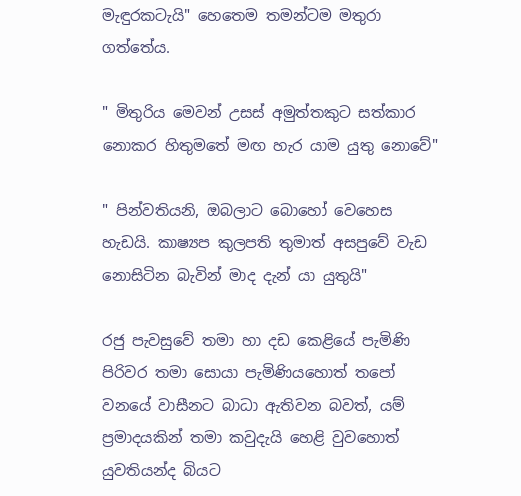මැඳුරකටැයි" හෙතෙම තමන්ටම මතුරා ගත්තේය.

" මිතුරිය මෙවන් උසස් අමුත්තකුට සත්කාර නොකර හිතුමතේ මඟ හැර යාම යුතු නොවේ"

" පින්වතියනි, ඔබලාට බොහෝ වෙහෙස හැඩයි. කාෂ්‍යප කුලපති තුමාත් අසපුවේ වැඩ නොසිටින බැවින් මාද දැන් යා යුතුයි"

රජු පැවසුවේ තමා හා දඩ කෙළියේ පැමිණි පිරිවර තමා සොයා පැමිණියහොත් තපෝ වනයේ වාසීනට බාධා ඇතිවන බවත්, යම් ප්‍රමාදයකින් තමා කවුදැයි හෙළි වුවහොත් යුවතියන්ද බියට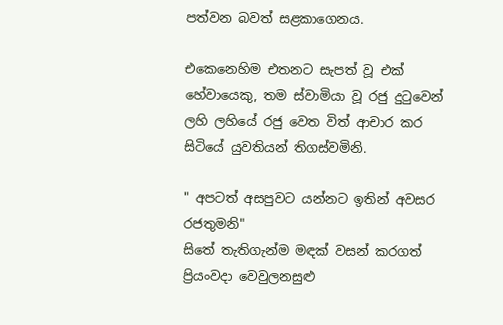පත්වන බවත් සළකාගෙනය.

එකෙනෙහිම එතනට සැපත් වූ එක් හේවායෙකු, තම ස්වාමියා වූ රජු දුටුවෙන් ලහි ලහියේ රජු වෙත විත් ආචාර කර සිටියේ යුවතියන් තිගස්වමිනි.

" අපටත් අසපුවට යන්නට ඉතින් අවසර රජතුමනි"
සිතේ තැතිගැන්ම මඳක් වසන් කරගත් ප්‍රියංවදා වෙවුලනසුළු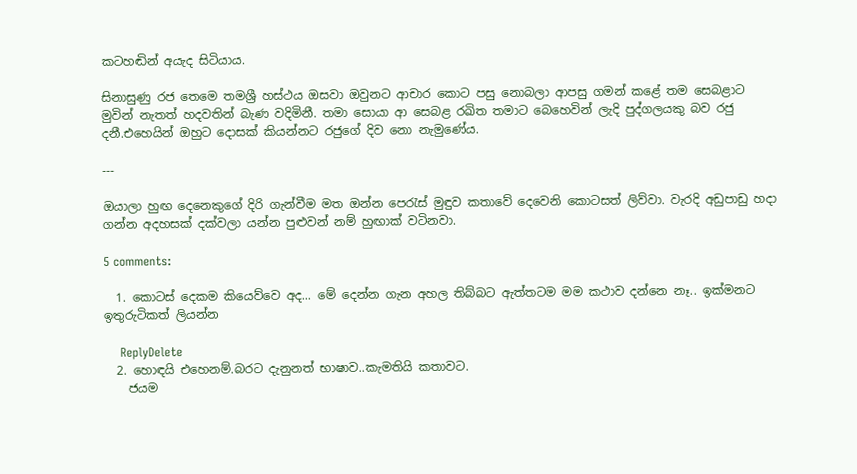කටහඬින් අයැද සිටියාය.

සිනාසුණු රජ තෙමෙ තමශ්‍රී හස්ථය ඔසවා ඔවුනට ආචාර කොට පසු නොබලා ආපසු ගමන් කළේ තම සෙබළාට මුවින් නැතත් හදවතින් බැණ වදිමිනී. තමා සොයා ආ සෙබළ රඛිත තමාට බෙහෙවින් ලැදි පුද්ගලයකු බව රජු දනී.එහෙයින් ඔහුට දොසක් කියන්නට රජුගේ දිව නො නැමුණේය.

---

ඔයාලා හුඟ දෙනෙකුගේ දිරි ගැන්වීම මත ඔන්න පෙරැස් මුඳුව කතාවේ දෙවෙනි කොටසත් ලිව්වා. වැරදි අඩුපාඩු හදා ගන්න අදහසක් දක්වලා යන්න පුළුවන් නම් හුඟාක් වටිනවා.

5 comments:

  1. කොටස් දෙකම කියෙව්වෙ අද... මේ දෙන්න ගැන අහල තිබ්බට ඇත්තටම මම කථාව දන්නෙ නෑ.. ඉක්මනට ඉතුරුටිකත් ලියන්න

    ReplyDelete
  2. හොඳයි එහෙනම්.බරට දැනුනත් භාෂාව..කැමතියි කතාවට.
    ජයම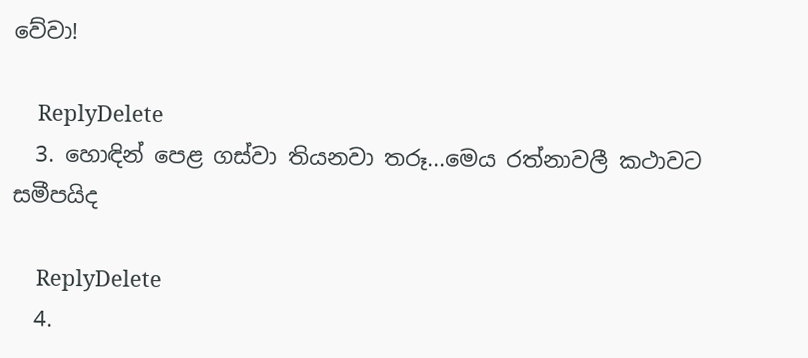වේවා!

    ReplyDelete
  3. හොඳින් පෙළ ගස්වා තියනවා තරූ...මෙය රත්නාවලී කථාවට සමීපයිද

    ReplyDelete
  4.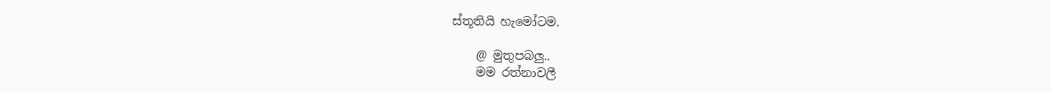ස්තූතියි හැමෝටම.

    @ මුතුපබලු..
    මම රත්නාවලී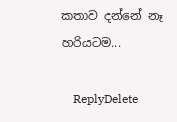කතාව දන්නේ නෑ හරියටම...

    ReplyDelete